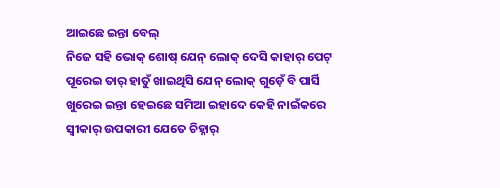ଆଇଛେ ଇନ୍ତା ବେଲ୍
ନିଜେ ସହି ଭୋକ୍ ଶୋଷ୍ ଯେନ୍ ଲୋକ୍ ଦେସି କାହାର୍ ପେଟ୍ ପୂରେଇ ତାର୍ ହାତୁଁ ଖାଇଥିସି ଯେନ୍ ଲୋକ୍ ଗୁଡ଼େଁ ବି ପାର୍ସି ଖୁରେଇ ଇନ୍ତା ହେଇଛେ ସମିଆ ଇହାଦେ କେହି ନାଇଁକରେ ସ୍ବୀକାର୍ ଉପକାରୀ ଯେତେ ଚିହ୍ନାର୍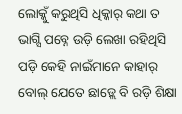ଲୋକ୍କୁଁ କରୁଥିସି ଧିକ୍କାର୍ କଥା ତ ଭାଗ୍ସି ପବ୍ନେ ଉଡ଼ି ଲେଖା ରହିଥିସି ପଡ଼ି କେହି ନାଇଁମାନେ କାହାର୍ ବୋଲ୍ ଯେତେ ଛାଡ଼୍ଲେ ବି ରଡ଼ି ଶିକ୍ଷା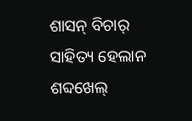ଶାସନ୍ ବିଚାର୍ ସାହିତ୍ୟ ହେଲାନ ଶବ୍ଦଖେଲ୍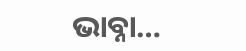ଭାବ୍ନା…